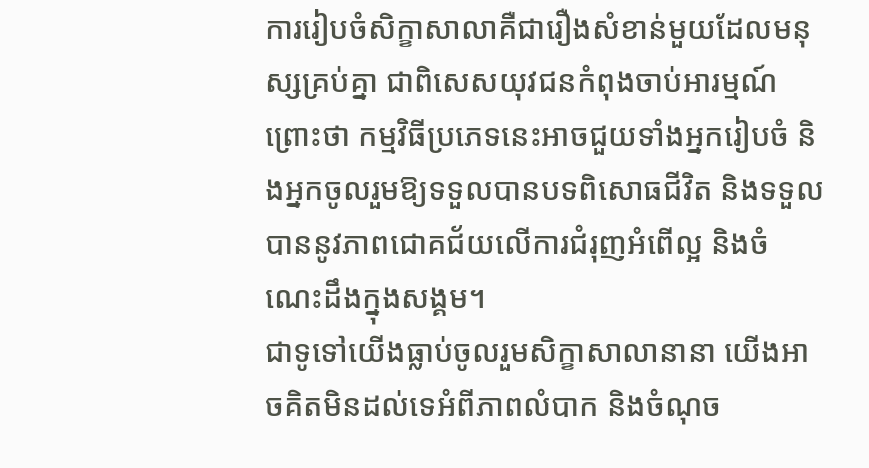ការរៀបចំសិក្ខាសាលាគឺជារឿងសំខាន់មួយដែលមនុស្សគ្រប់គ្នា ជាពិសេសយុវជនកំពុងចាប់អារម្មណ៍ ព្រោះថា កម្មវិធីប្រភេទនេះអាចជួយទាំងអ្នករៀបចំ និងអ្នកចូលរួមឱ្យទទួលបានបទពិសោធជីវិត និងទទួលបាននូវភាពជោគជ័យលើការជំរុញអំពើល្អ និងចំណេះដឹងក្នុងសង្គម។
ជាទូទៅយើងធ្លាប់ចូលរួមសិក្ខាសាលានានា យើងអាចគិតមិនដល់ទេអំពីភាពលំបាក និងចំណុច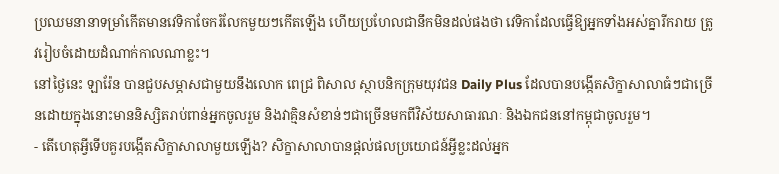ប្រឈមនានាទម្រាំកើតមានវេទិកាចែករំលែកមួយៗកើតឡើង ហើយប្រហែលជានឹកមិនដល់ផងថា វេទិកាដែលធ្វើឱ្យអ្នកទាំងអស់គ្នារីករាយ ត្រូវរៀបចំដោយដំណាក់កាលណាខ្លះ។
នៅថ្ងៃនេះ ឡារ៉ែន បានជួបសម្ភាសជាមួយនឹងលោក ពេជ្រ ពិសាល ស្ថាបនិកក្រុមយុវជន Daily Plus ដែលបានបង្កើតសិក្ខាសាលាធំៗជាច្រើនដោយក្នុងនោះមាននិស្សិតរាប់ពាន់អ្នកចូលរួម និងវាគ្មិនសំខាន់ៗជាច្រើនមកពីវិស័យសាធារណៈ និងឯកជននៅកម្ពុជាចូលរួម។
- តើហេតុអ្វីទើបគួរបង្កើតសិក្ខាសាលាមួយឡើង? សិក្ខាសាលាបានផ្តល់ផលប្រយោជន៍អ្វីខ្លះដល់អ្នក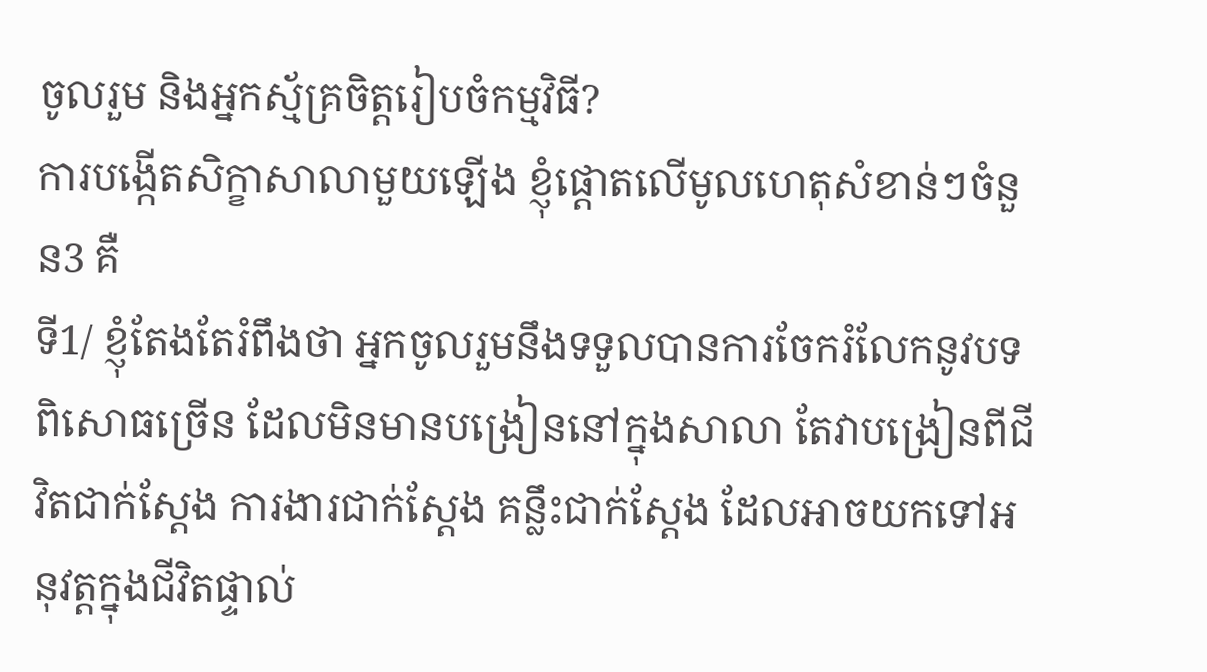ចូលរួម និងអ្នកស្ម័គ្រចិត្តរៀបចំកម្មវិធី?
ការបង្កើតសិក្ខាសាលាមួយឡើង ខ្ញុំផ្តោតលើមូលហេតុសំខាន់ៗចំនួន3 គឺ
ទី1/ ខ្ញុំតែងតែរំពឹងថា អ្នកចូលរួមនឹងទទួលបានការចែករំលែកនូវបទពិសោធច្រើន ដែលមិនមានបង្រៀននៅក្នុងសាលា តែវាបង្រៀនពីជីវិតជាក់ស្តែង ការងារជាក់ស្តែង គន្លឹះជាក់ស្តែង ដែលអាចយកទៅអនុវត្តក្នុងជីវិតផ្ទាល់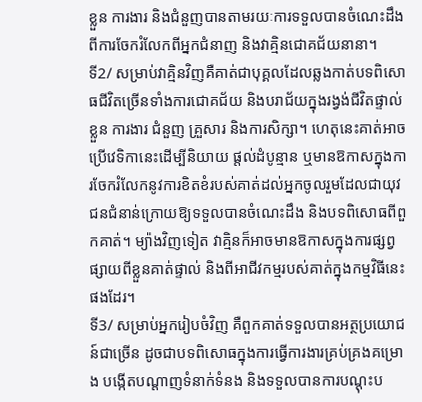ខ្លួន ការងារ និងជំនួញបានតាមរយៈការទទួលបានចំណេះដឹងពីការចែករំលែកពីអ្នកជំនាញ និងវាគ្មិនជោគជ័យនានា។
ទី2/ សម្រាប់វាគ្មិនវិញគឺគាត់ជាបុគ្គលដែលឆ្លងកាត់បទពិសោធជីវិតច្រើនទាំងការជោគជ័យ និងបរាជ័យក្នុងរង្វង់ជីវិតផ្ទាល់ខ្លួន ការងារ ជំនួញ គ្រួសារ និងការសិក្សា។ ហេតុនេះគាត់អាចប្រើវេទិកានេះដើម្បីនិយាយ ផ្តល់ដំបូន្មាន ឬមានឱកាសក្នុងការចែករំលែកនូវការខិតខំរបស់គាត់ដល់អ្នកចូលរួមដែលជាយុវជនជំនាន់ក្រោយឱ្យទទួលបានចំណេះដឹង និងបទពិសោធពីពួកគាត់។ ម្យ៉ាងវិញទៀត វាគ្មិនក៏អាចមានឱកាសក្នុងការផ្សព្វផ្សាយពីខ្លួនគាត់ផ្ទាល់ និងពីអាជីវកម្មរបស់គាត់ក្នុងកម្មវិធីនេះផងដែរ។
ទី3/ សម្រាប់អ្នករៀបចំវិញ គឺពួកគាត់ទទួលបានអត្ថប្រយោជន៍ជាច្រើន ដូចជាបទពិសោធក្នុងការធ្វើការងារគ្រប់គ្រងគម្រោង បង្កើតបណ្តាញទំនាក់ទំនង និងទទួលបានការបណ្តុះប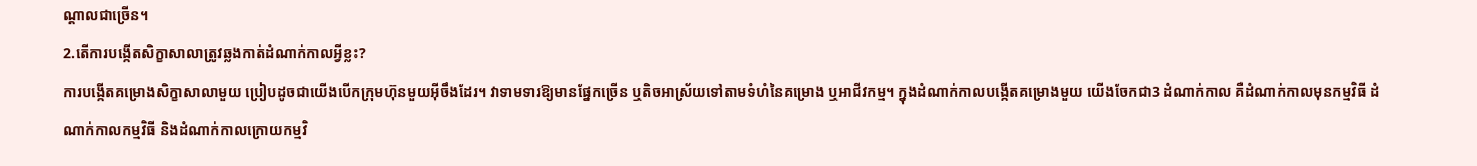ណ្តាលជាច្រើន។
2.តើការបង្កើតសិក្ខាសាលាត្រូវឆ្លងកាត់ដំណាក់កាលអ្វីខ្លះ?
ការបង្កើតគម្រោងសិក្ខាសាលាមួយ ប្រៀបដូចជាយើងបើកក្រុមហ៊ុនមួយអ៊ីចឹងដែរ។ វាទាមទារឱ្យមានផ្នែកច្រើន ឬតិចអាស្រ័យទៅតាមទំហំនៃគម្រោង ឬអាជីវកម្ម។ ក្នុងដំណាក់កាលបង្កើតគម្រោងមួយ យើងចែកជា3 ដំណាក់កាល គឺដំណាក់កាលមុនកម្មវិធី ដំណាក់កាលកម្មវិធី និងដំណាក់កាលក្រោយកម្មវិ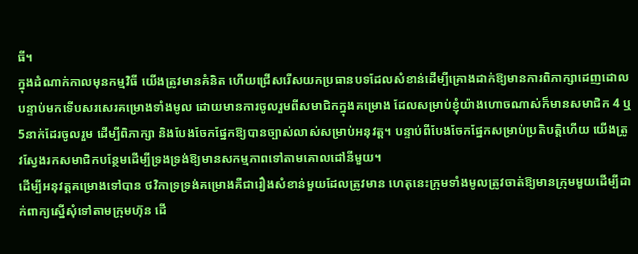ធី។
ក្នុងដំណាក់កាលមុនកម្មវិធី យើងត្រូវមានគំនិត ហើយជ្រើសរើសយកប្រធានបទដែលសំខាន់ដើម្បីគ្រោងដាក់ឱ្យមានការពិភាក្សាដេញដោល បន្ទាប់មកទើបសរសេរគម្រោងទាំងមូល ដោយមានការចូលរួមពីសមាជិកក្នុងគម្រោង ដែលសម្រាប់ខ្ញុំយ៉ាងហោចណាស់ក៏មានសមាជិក 4 ឬ5នាក់ដែរចូលរួម ដើម្បីពិភាក្សា និងបែងចែកផ្នែកឱ្យបានច្បាស់លាស់សម្រាប់អនុវត្ត។ បន្ទាប់ពីបែងចែកផ្នែកសម្រាប់ប្រតិបត្តិហើយ យើងត្រូវស្វែងរកសមាជិកបន្ថែមដើម្បីទ្រងទ្រង់ឱ្យមានសកម្មភាពទៅតាមគោលដៅនីមួយ។
ដើម្បីអនុវត្តគម្រោងទៅបាន ថវិកាទ្រទ្រង់គម្រោងគឺជារឿងសំខាន់មួយដែលត្រូវមាន ហេតុនេះក្រុមទាំងមូលត្រូវចាត់ឱ្យមានក្រុមមួយដើម្បីដាក់ពាក្យស្នើសុំទៅតាមក្រុមហ៊ុន ដើ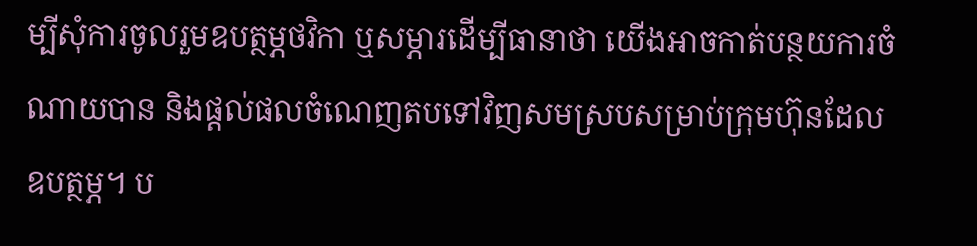ម្បីសុំការចូលរួមឧបត្ថម្ភថវិកា ឬសម្ភារដើម្បីធានាថា យើងអាចកាត់បន្ថយការចំណាយបាន និងផ្តល់ផលចំណេញតបទៅវិញសមស្របសម្រាប់ក្រុមហ៊ុនដែលឧបត្ថម្ភ។ ប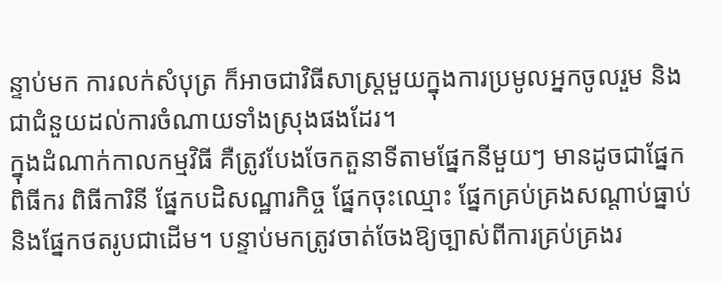ន្ទាប់មក ការលក់សំបុត្រ ក៏អាចជាវិធីសាស្ត្រមួយក្នុងការប្រមូលអ្នកចូលរួម និងជាជំនួយដល់ការចំណាយទាំងស្រុងផងដែរ។
ក្នុងដំណាក់កាលកម្មវិធី គឺត្រូវបែងចែកតួនាទីតាមផ្នែកនីមួយៗ មានដូចជាផ្នែកពិធីករ ពិធីការិនី ផ្នែកបដិសណ្ឋារកិច្ច ផ្នែកចុះឈ្មោះ ផ្នែកគ្រប់គ្រងសណ្តាប់ធ្នាប់ និងផ្នែកថតរូបជាដើម។ បន្ទាប់មកត្រូវចាត់ចែងឱ្យច្បាស់ពីការគ្រប់គ្រងរ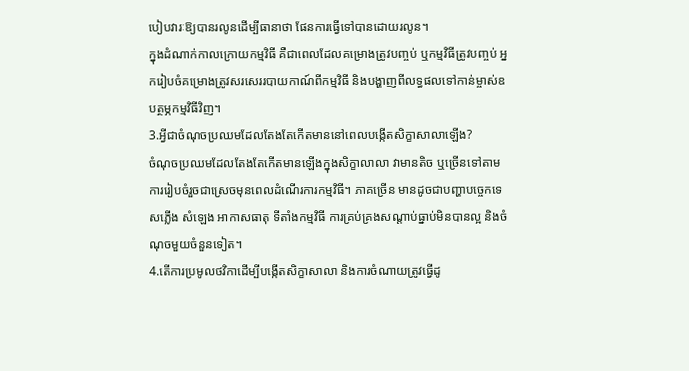បៀបវារៈឱ្យបានរលូនដើម្បីធានាថា ផែនការធ្វើទៅបានដោយរលូន។
ក្នុងដំណាក់កាលក្រោយកម្មវិធី គឺជាពេលដែលគម្រោងត្រូវបញ្ចប់ ឬកម្មវិធីត្រូវបញ្ចប់ អ្នករៀបចំគម្រោងត្រូវសរសេររបាយកាណ៍ពីកម្មវិធី និងបង្ហាញពីលទ្ធផលទៅកាន់ម្ចាស់ឧបត្ថម្ភកម្មវិធីវិញ។
3.អ្វីជាចំណុចប្រឈមដែលតែងតែកើតមាននៅពេលបង្កើតសិក្ខាសាលាឡើង?
ចំណុចប្រឈមដែលតែងតែកើតមានឡើងក្នុងសិក្ខាលាលា វាមានតិច ឬច្រើនទៅតាមការរៀបចំរួចជាស្រេចមុនពេលដំណើរការកម្មវិធី។ ភាគច្រើន មានដូចជាបញ្ហាបច្ចេកទេសភ្លើង សំឡេង អាកាសធាតុ ទីតាំងកម្មវិធី ការគ្រប់គ្រងសណ្តាប់ធ្នាប់មិនបានល្អ និងចំណុចមួយចំនួនទៀត។
4.តើការប្រមូលថវិកាដើម្បីបង្កើតសិក្ខាសាលា និងការចំណាយត្រូវធ្វើដូ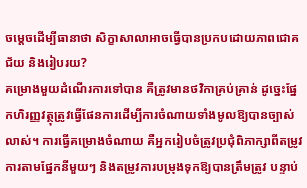ចម្តេចដើម្បីធានាថា សិក្ខាសាលាអាចធ្វើបានប្រកបដោយភាពជោគជ័យ និងរៀបរយ?
គម្រោងមួយដំណើរការទៅបាន គឺត្រូវមានថវិកាគ្រប់គ្រាន់ ដូច្នេះផ្នែកហិរញ្ញវត្ថុត្រូវធ្វើផែនការដើម្បីការចំណាយទាំងមូលឱ្យបានច្បាស់លាស់។ ការធ្វើគម្រោងចំណាយ គឺអ្នករៀបចំត្រូវប្រជុំពិភាក្សាពីតម្រូវការតាមផ្នែកនីមួយៗ និងតម្រូវការបម្រុងទុកឱ្យបានត្រឹមត្រូវ បន្ទាប់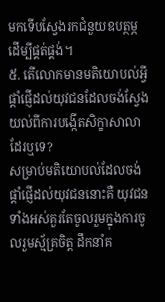មកទើបស្វែងរកជំនួយឧបត្ថម្ភដើម្បីផ្គត់ផ្គង់។
៥. តើលោកមានមតិយោបល់អ្វីផ្តាំផ្ញើដល់យុវជនដែលចង់ស្វែងយល់ពីការបង្កើតសិក្ខាសាលាដែរឬទេ?
សម្រាប់មតិយោបល់ដែលចង់ផ្តាំផ្ញើដល់យុវជននោះគឺ យុវជនទាំងអស់គួរតែចូលរួមក្នុងការចូលរួមស្ម័គ្រចិត្ត ដឹកនាំគ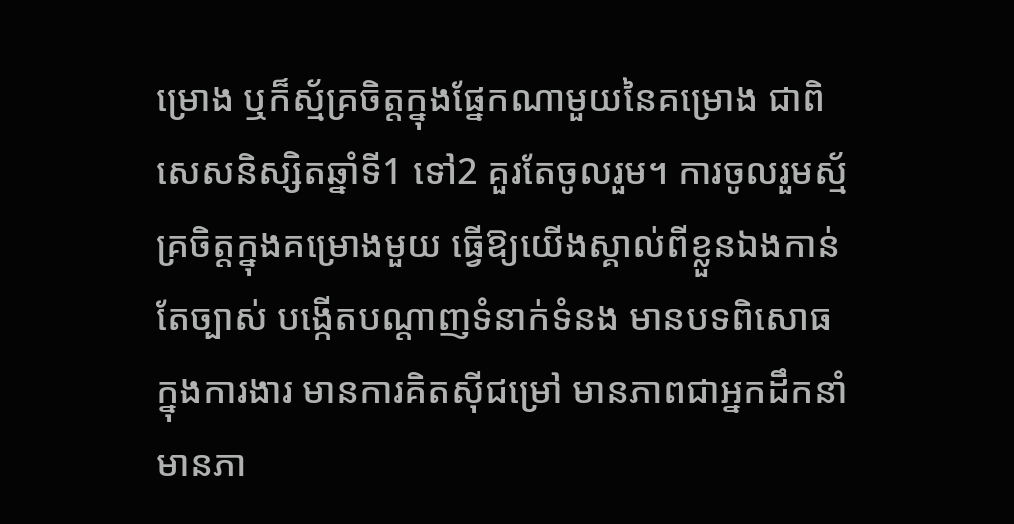ម្រោង ឬក៏ស្ម័គ្រចិត្តក្នុងផ្នែកណាមួយនៃគម្រោង ជាពិសេសនិស្សិតឆ្នាំទី1 ទៅ2 គួរតែចូលរួម។ ការចូលរួមស្ម័គ្រចិត្តក្នុងគម្រោងមួយ ធ្វើឱ្យយើងស្គាល់ពីខ្លួនឯងកាន់តែច្បាស់ បង្កើតបណ្តាញទំនាក់ទំនង មានបទពិសោធក្នុងការងារ មានការគិតស៊ីជម្រៅ មានភាពជាអ្នកដឹកនាំ មានភា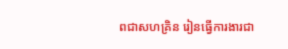ពជាសហគ្រិន រៀនធ្វើការងារជា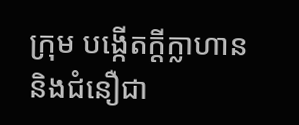ក្រុម បង្កើតក្ដីក្លាហាន និងជំនឿជា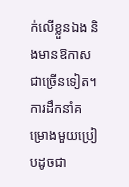ក់លើខ្លួនឯង និងមានឱកាសជាច្រើនទៀត។ ការដឹកនាំគម្រោងមួយប្រៀបដូចជា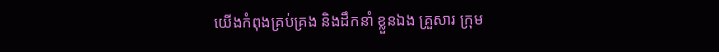យើងកំពុងគ្រប់គ្រង និងដឹកនាំ ខ្លួនឯង គ្រួសារ ក្រុម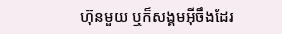ហ៊ុនមួយ ឬក៏សង្គមអ៊ីចឹងដែរ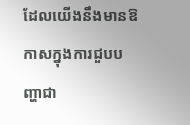ដែលយើងនឹងមានឱកាសក្នុងការជួបបញ្ហាជា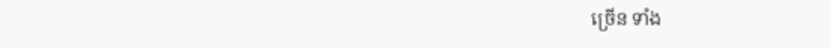ច្រើន ទាំង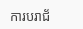ការបរាជ័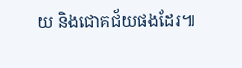យ និងជោគជ័យផងដែរ៕